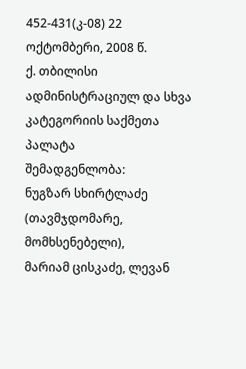452-431(კ-08) 22 ოქტომბერი, 2008 წ.
ქ. თბილისი
ადმინისტრაციულ და სხვა კატეგორიის საქმეთა პალატა
შემადგენლობა:
ნუგზარ სხირტლაძე (თავმჯდომარე, მომხსენებელი),
მარიამ ცისკაძე, ლევან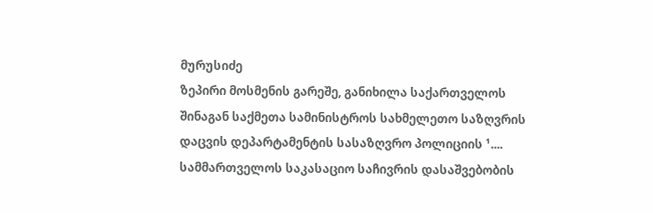მურუსიძე
ზეპირი მოსმენის გარეშე, განიხილა საქართველოს შინაგან საქმეთა სამინისტროს სახმელეთო საზღვრის დაცვის დეპარტამენტის სასაზღვრო პოლიციის ¹.... სამმართველოს საკასაციო საჩივრის დასაშვებობის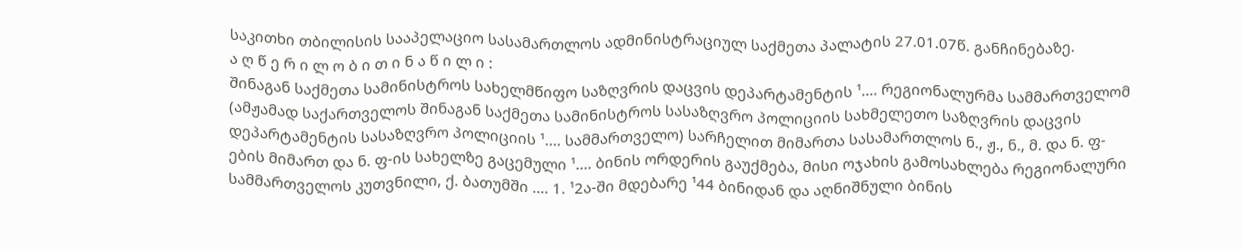საკითხი თბილისის სააპელაციო სასამართლოს ადმინისტრაციულ საქმეთა პალატის 27.01.07წ. განჩინებაზე.
ა ღ წ ე რ ი ლ ო ბ ი თ ი ნ ა წ ი ლ ი :
შინაგან საქმეთა სამინისტროს სახელმწიფო საზღვრის დაცვის დეპარტამენტის ¹.... რეგიონალურმა სამმართველომ (ამჟამად საქართველოს შინაგან საქმეთა სამინისტროს სასაზღვრო პოლიციის სახმელეთო საზღვრის დაცვის დეპარტამენტის სასაზღვრო პოლიციის ¹.... სამმართველო) სარჩელით მიმართა სასამართლოს ნ., ჟ., ნ., მ. და ნ. ფ-ების მიმართ და ნ. ფ-ის სახელზე გაცემული ¹.... ბინის ორდერის გაუქმება, მისი ოჯახის გამოსახლება რეგიონალური სამმართველოს კუთვნილი, ქ. ბათუმში .... 1. ¹2ა-ში მდებარე ¹44 ბინიდან და აღნიშნული ბინის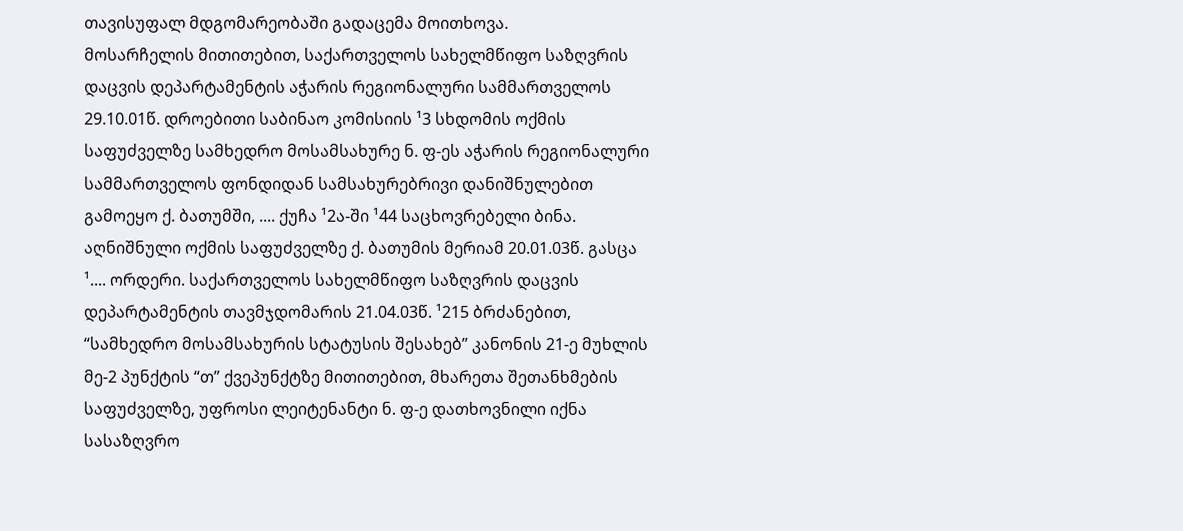თავისუფალ მდგომარეობაში გადაცემა მოითხოვა.
მოსარჩელის მითითებით, საქართველოს სახელმწიფო საზღვრის დაცვის დეპარტამენტის აჭარის რეგიონალური სამმართველოს 29.10.01წ. დროებითი საბინაო კომისიის ¹3 სხდომის ოქმის საფუძველზე სამხედრო მოსამსახურე ნ. ფ-ეს აჭარის რეგიონალური სამმართველოს ფონდიდან სამსახურებრივი დანიშნულებით გამოეყო ქ. ბათუმში, .... ქუჩა ¹2ა-ში ¹44 საცხოვრებელი ბინა. აღნიშნული ოქმის საფუძველზე ქ. ბათუმის მერიამ 20.01.03წ. გასცა ¹.... ორდერი. საქართველოს სახელმწიფო საზღვრის დაცვის დეპარტამენტის თავმჯდომარის 21.04.03წ. ¹215 ბრძანებით, “სამხედრო მოსამსახურის სტატუსის შესახებ” კანონის 21-ე მუხლის მე-2 პუნქტის “თ” ქვეპუნქტზე მითითებით, მხარეთა შეთანხმების საფუძველზე, უფროსი ლეიტენანტი ნ. ფ-ე დათხოვნილი იქნა სასაზღვრო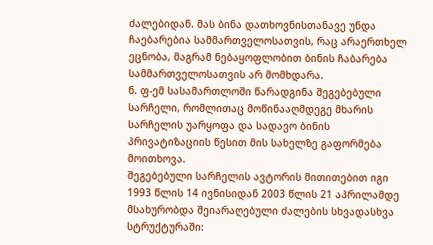ძალებიდან. მას ბინა დათხოვნისთანავე უნდა ჩაებარებია სამმართველოსათვის, რაც არაერთხელ ეცნობა, მაგრამ ნებაყოფლობით ბინის ჩაბარება სამმართველოსათვის არ მომხდარა.
ნ. ფ-ემ სასამართლოში წარადგინა შეგებებული სარჩელი, რომლითაც მოწინააღმდეგე მხარის სარჩელის უარყოფა და სადავო ბინის პრივატიზაციის წესით მის სახელზე გაფორმება მოითხოვა.
შეგებებული სარჩელის ავტორის მითითებით იგი 1993 წლის 14 ივნისიდან 2003 წლის 21 აპრილამდე მსახურობდა შეიარაღებული ძალების სხვადასხვა სტრუქტურაში: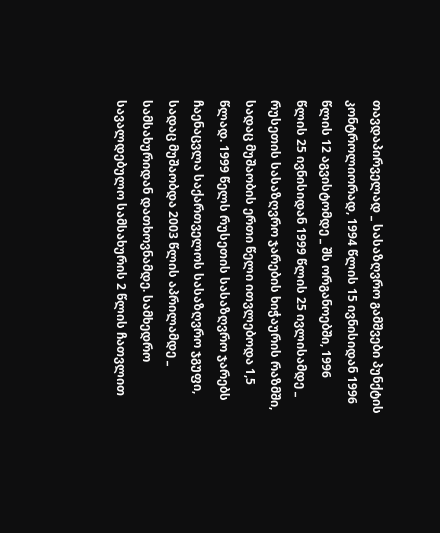თავდაპირველად _ სასაზღვრო გამშვები პუნქტის კონტროლიორად, 1994 წლის 15 ივნისიდან 1996 წლის 12 აგვისტომდე _ შს ორგანოებში, 1996 წლის 25 ივნისიდან 1999 წლის 25 ივლისამდე _ რუსეთის სასაზღვრო ჯარების ხიჭაურის რაზმში, სადაც მუშაობის ერთი წელი ითვლებოდა 1,5 წლად. 1999 წელს რუსეთის სასაზღვრო ჯარებს ჩაენაცვლა საქართველოს სასაზღვრო ჯგუფი, სადაც მუშაობდა 2003 წლის აპრილამდე _ სამსახურიდან დათხოვნამდე. სამხედრო სავალდებულო სამსახურის 2 წლის ჩათვლით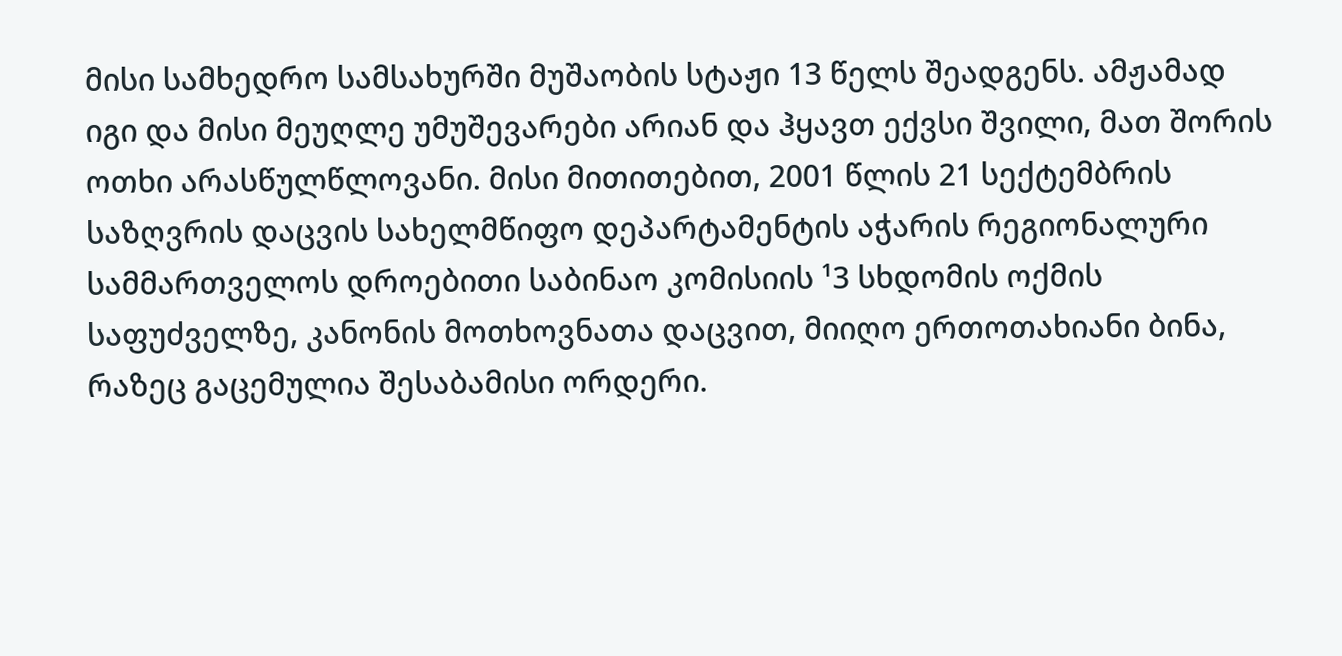მისი სამხედრო სამსახურში მუშაობის სტაჟი 13 წელს შეადგენს. ამჟამად იგი და მისი მეუღლე უმუშევარები არიან და ჰყავთ ექვსი შვილი, მათ შორის ოთხი არასწულწლოვანი. მისი მითითებით, 2001 წლის 21 სექტემბრის საზღვრის დაცვის სახელმწიფო დეპარტამენტის აჭარის რეგიონალური სამმართველოს დროებითი საბინაო კომისიის ¹3 სხდომის ოქმის საფუძველზე, კანონის მოთხოვნათა დაცვით, მიიღო ერთოთახიანი ბინა, რაზეც გაცემულია შესაბამისი ორდერი.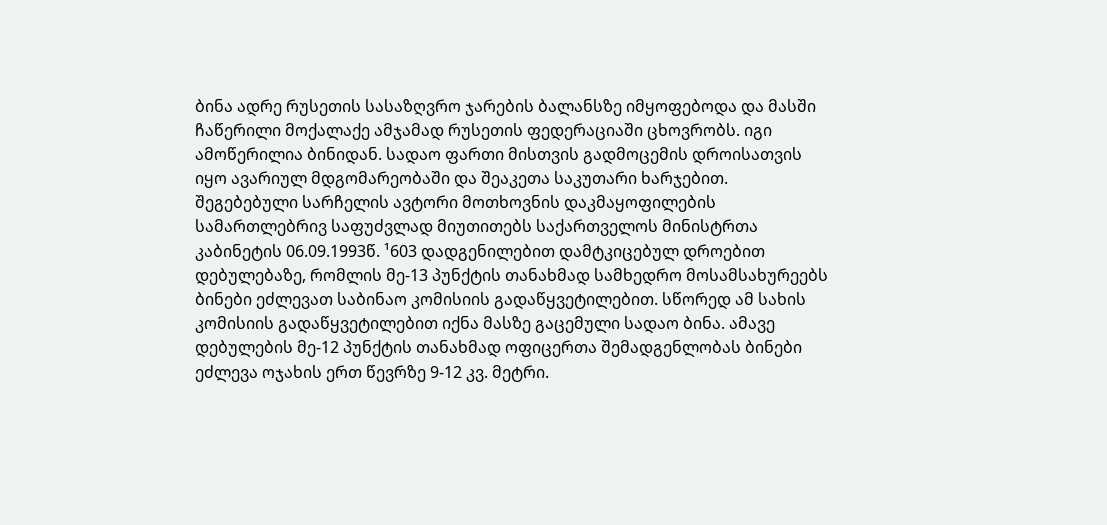ბინა ადრე რუსეთის სასაზღვრო ჯარების ბალანსზე იმყოფებოდა და მასში ჩაწერილი მოქალაქე ამჯამად რუსეთის ფედერაციაში ცხოვრობს. იგი ამოწერილია ბინიდან. სადაო ფართი მისთვის გადმოცემის დროისათვის იყო ავარიულ მდგომარეობაში და შეაკეთა საკუთარი ხარჯებით.
შეგებებული სარჩელის ავტორი მოთხოვნის დაკმაყოფილების სამართლებრივ საფუძვლად მიუთითებს საქართველოს მინისტრთა კაბინეტის 06.09.1993წ. ¹603 დადგენილებით დამტკიცებულ დროებით დებულებაზე, რომლის მე-13 პუნქტის თანახმად სამხედრო მოსამსახურეებს ბინები ეძლევათ საბინაო კომისიის გადაწყვეტილებით. სწორედ ამ სახის კომისიის გადაწყვეტილებით იქნა მასზე გაცემული სადაო ბინა. ამავე დებულების მე-12 პუნქტის თანახმად ოფიცერთა შემადგენლობას ბინები ეძლევა ოჯახის ერთ წევრზე 9-12 კვ. მეტრი.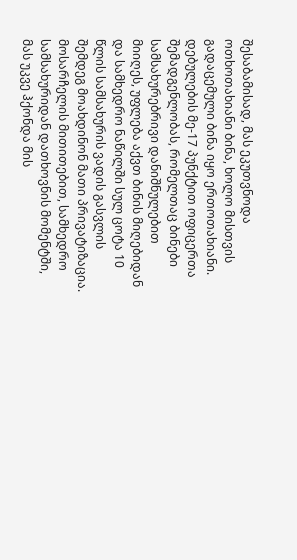შესაბამისად, მას ეკუთვნოდა ოთხოთახიანი ბინა, ხოლო მისთვის გადაცემული ბინა იყო ერთოთახიანი. დებულების მე-17 პუნქტით ოფიცერთა შემადგენლობას, რომელთაც ბინები სამსახურებრივი დანიშნულებით მიიღეს, უფლება აქვთ ბინის მიღებიდან და სამხედრო ნაწილში სულ ცოტა 10 წლის სამსახურის ვადის გასვლის შემდეგ მოახდინონ მათი პრივატიზაცია. მოსარჩელის მითითებით, სამხედრო სამსახურიდან დათხოვნის მომენტში, მას უკვე ჰქონდა მის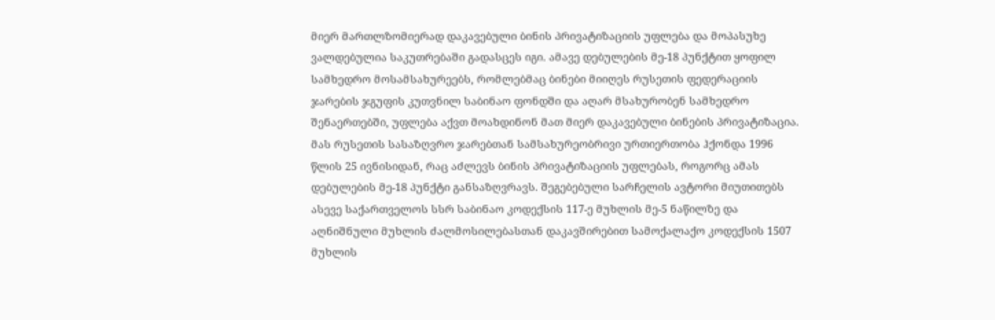მიერ მართლზომიერად დაკავებული ბინის პრივატიზაციის უფლება და მოპასუხე ვალდებულია საკუთრებაში გადასცეს იგი. ამავე დებულების მე-18 პუნქტით ყოფილ სამხედრო მოსამსახურეებს, რომლებმაც ბინები მიიღეს რუსეთის ფედერაციის ჯარების ჯგუფის კუთვნილ საბინაო ფონდში და აღარ მსახურობენ სამხედრო შენაერთებში, უფლება აქვთ მოახდინონ მათ მიერ დაკავებული ბინების პრივატიზაცია. მას რუსეთის სასაზღვრო ჯარებთან სამსახურეობრივი ურთიერთობა ჰქონდა 1996 წლის 25 ივნისიდან, რაც აძლევს ბინის პრივატიზაციის უფლებას, როგორც ამას დებულების მე-18 პუნქტი განსაზღვრავს. შეგებებული სარჩელის ავტორი მიუთითებს ასევე საქართველოს სსრ საბინაო კოდექსის 117-ე მუხლის მე-5 ნაწილზე და აღნიშნული მუხლის ძალმოსილებასთან დაკავშირებით სამოქალაქო კოდექსის 1507 მუხლის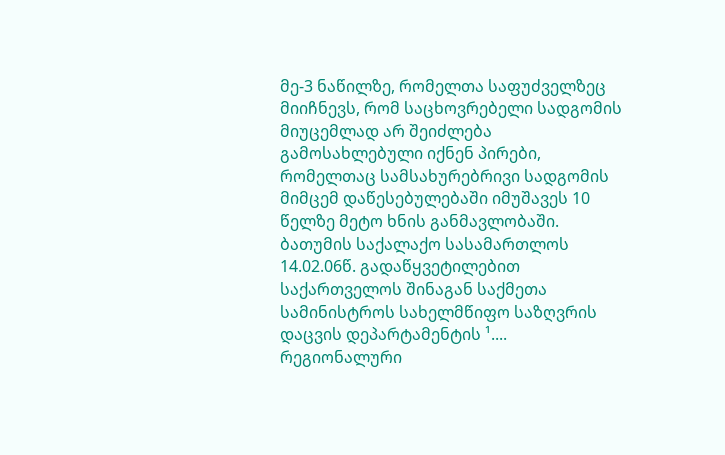მე-3 ნაწილზე, რომელთა საფუძველზეც მიიჩნევს, რომ საცხოვრებელი სადგომის მიუცემლად არ შეიძლება გამოსახლებული იქნენ პირები, რომელთაც სამსახურებრივი სადგომის მიმცემ დაწესებულებაში იმუშავეს 10 წელზე მეტო ხნის განმავლობაში.
ბათუმის საქალაქო სასამართლოს 14.02.06წ. გადაწყვეტილებით საქართველოს შინაგან საქმეთა სამინისტროს სახელმწიფო საზღვრის დაცვის დეპარტამენტის ¹.... რეგიონალური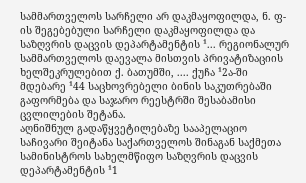სამმართველოს სარჩელი არ დაკმაყოფილდა, ნ. ფ-ის შეგებებული სარჩელი დაკმაყოფილდა და საზღვრის დაცვის დეპარტამენტის ¹... რეგიონალურ სამმართველოს დაევალა მისთვის პრივატიზაციის ხელშეკრულებით ქ. ბათუმში, .... ქუჩა ¹2ა-ში მდებარე ¹44 საცხოვრებელი ბინის საკუთრებაში გაფორმება და საჯარო რეესტრში შესაბამისი ცვლილების შეტანა.
აღნიშნულ გადაწყვეტილებაზე სააპელაციო საჩივარი შეიტანა საქართველოს შინაგან საქმეთა სამინისტროს სახელმწიფო საზღვრის დაცვის დეპარტამენტის ¹1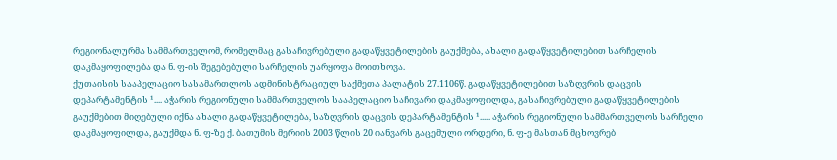რეგიონალურმა სამმართველომ, რომელმაც გასაჩივრებული გადაწყვეტილების გაუქმება, ახალი გადაწყვეტილებით სარჩელის დაკმაყოფილება და ნ. ფ-ის შეგებებული სარჩელის უარყოფა მოითხოვა.
ქუთაისის სააპელაციო სასამართლოს ადმინისტრაციულ საქმეთა პალატის 27.1106წ. გადაწყვეტილებით საზღვრის დაცვის დეპარტამენტის ¹.... აჭარის რეგიონული სამმართველოს სააპელაციო საჩივარი დაკმაყოფილდა, გასაჩივრებული გადაწყვეტილების გაუქმებით მიღებული იქნა ახალი გადაწყვეტილება, საზღვრის დაცვის დეპარტამენტის ¹..... აჭარის რეგიონული სამმართველოს სარჩელი დაკმაყოფილდა, გაუქმდა ნ. ფ-ზე ქ. ბათუმის მერიის 2003 წლის 20 იანვარს გაცემული ორდერი, ნ. ფ-ე მასთან მცხოვრებ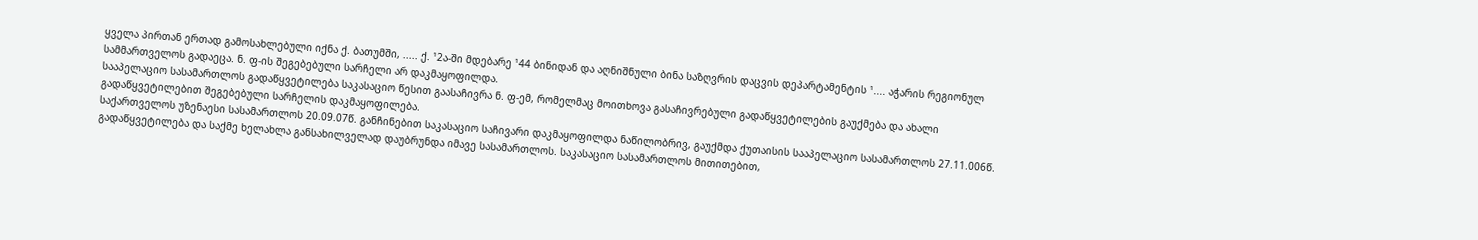ყველა პირთან ერთად გამოსახლებული იქნა ქ. ბათუმში, ..... ქ. ¹2ა-ში მდებარე ¹44 ბინიდან და აღნიშნული ბინა საზღვრის დაცვის დეპარტამენტის ¹.... აჭარის რეგიონულ სამმართველოს გადაეცა. ნ. ფ-ის შეგებებული სარჩელი არ დაკმაყოფილდა.
სააპელაციო სასამართლოს გადაწყვეტილება საკასაციო წესით გაასაჩივრა ნ. ფ-ემ, რომელმაც მოითხოვა გასაჩივრებული გადაწყვეტილების გაუქმება და ახალი გადაწყვეტილებით შეგებებული სარჩელის დაკმაყოფილება.
საქართველოს უზენაესი სასამართლოს 20.09.07წ. განჩინებით საკასაციო საჩივარი დაკმაყოფილდა ნაწილობრივ, გაუქმდა ქუთაისის სააპელაციო სასამართლოს 27.11.006წ. გადაწყვეტილება და საქმე ხელახლა განსახილველად დაუბრუნდა იმავე სასამართლოს. საკასაციო სასამართლოს მითითებით,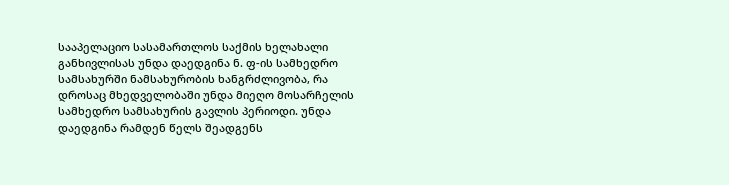სააპელაციო სასამართლოს საქმის ხელახალი განხივლისას უნდა დაედგინა ნ. ფ-ის სამხედრო სამსახურში ნამსახურობის ხანგრძლივობა, რა დროსაც მხედველობაში უნდა მიეღო მოსარჩელის სამხედრო სამსახურის გავლის პერიოდი. უნდა დაედგინა რამდენ წელს შეადგენს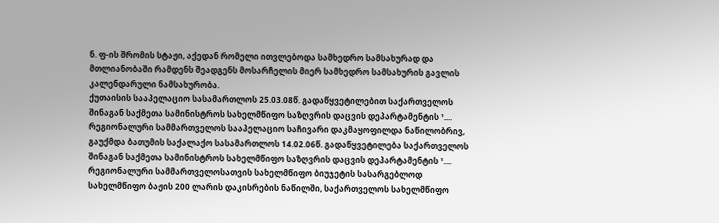ნ. ფ-ის შრომის სტაჟი, აქედან რომელი ითვლებოდა სამხედრო სამსახურად და მთლიანობაში რამდენს შეადგენს მოსარჩელის მიერ სამხედრო სამსახურის გავლის კალენდარული ნამსახურობა.
ქუთაისის სააპელაციო სასამართლოს 25.03.08წ. გადაწყვეტილებით საქართველოს შინაგან საქმეთა სამინისტროს სახელმწიფო საზღვრის დაცვის დეპარტამენტის ¹.... რეგიონალური სამმართველოს სააპელაციო საჩივარი დაკმაყოფილდა ნაწილობრივ, გაუქმდა ბათუმის საქალაქო სასამართლოს 14.02.06წ. გადაწყვეტილება საქართველოს შინაგან საქმეთა სამინისტროს სახელმწიფო საზღვრის დაცვის დეპარტამენტის ¹.... რეგიონალური სამმართველოსათვის სახელმწიფო ბიუჯეტის სასარგებლოდ სახელმწიფო ბაჟის 200 ლარის დაკისრების ნაწილში, საქართველოს სახელმწიფო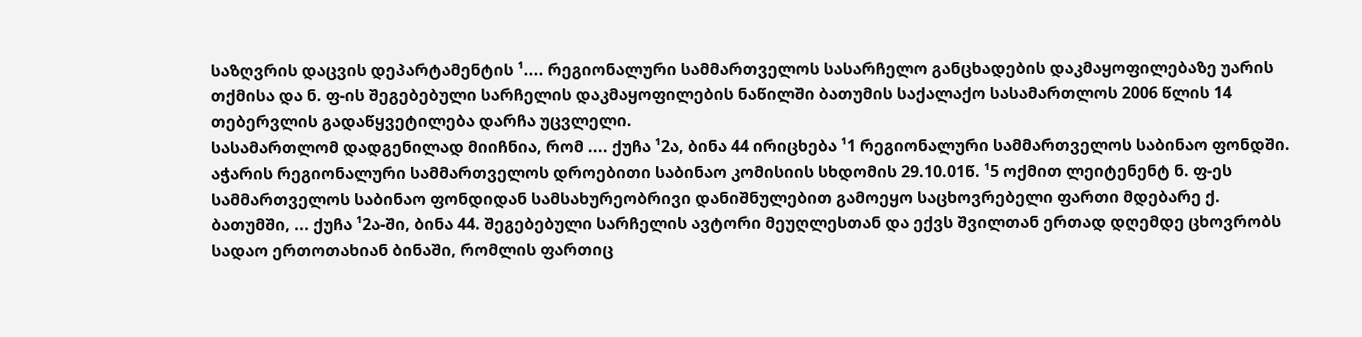საზღვრის დაცვის დეპარტამენტის ¹.... რეგიონალური სამმართველოს სასარჩელო განცხადების დაკმაყოფილებაზე უარის თქმისა და ნ. ფ-ის შეგებებული სარჩელის დაკმაყოფილების ნაწილში ბათუმის საქალაქო სასამართლოს 2006 წლის 14 თებერვლის გადაწყვეტილება დარჩა უცვლელი.
სასამართლომ დადგენილად მიიჩნია, რომ .... ქუჩა ¹2ა, ბინა 44 ირიცხება ¹1 რეგიონალური სამმართველოს საბინაო ფონდში. აჭარის რეგიონალური სამმართველოს დროებითი საბინაო კომისიის სხდომის 29.10.01წ. ¹5 ოქმით ლეიტენენტ ნ. ფ-ეს სამმართველოს საბინაო ფონდიდან სამსახურეობრივი დანიშნულებით გამოეყო საცხოვრებელი ფართი მდებარე ქ. ბათუმში, ... ქუჩა ¹2ა-ში, ბინა 44. შეგებებული სარჩელის ავტორი მეუღლესთან და ექვს შვილთან ერთად დღემდე ცხოვრობს სადაო ერთოთახიან ბინაში, რომლის ფართიც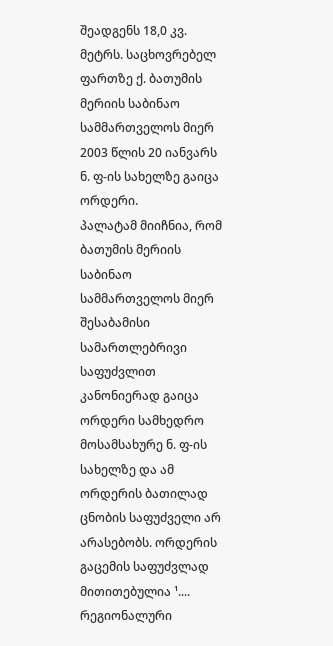შეადგენს 18,0 კვ. მეტრს. საცხოვრებელ ფართზე ქ. ბათუმის მერიის საბინაო სამმართველოს მიერ 2003 წლის 20 იანვარს ნ. ფ-ის სახელზე გაიცა ორდერი.
პალატამ მიიჩნია, რომ ბათუმის მერიის საბინაო სამმართველოს მიერ შესაბამისი სამართლებრივი საფუძვლით კანონიერად გაიცა ორდერი სამხედრო მოსამსახურე ნ. ფ-ის სახელზე და ამ ორდერის ბათილად ცნობის საფუძველი არ არასებობს. ორდერის გაცემის საფუძვლად მითითებულია ¹.... რეგიონალური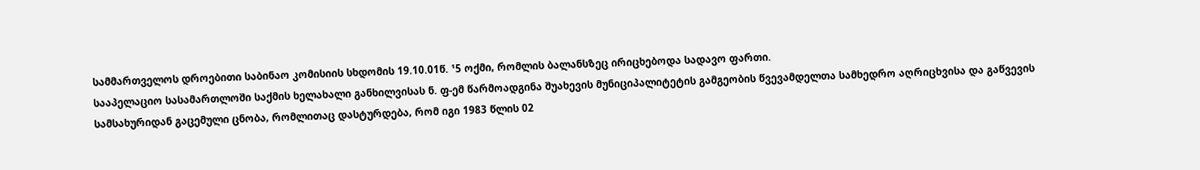სამმართველოს დროებითი საბინაო კომისიის სხდომის 19.10.01წ. ¹5 ოქმი, რომლის ბალანსზეც ირიცხებოდა სადავო ფართი.
სააპელაციო სასამართლოში საქმის ხელახალი განხილვისას ნ. ფ-ემ წარმოადგინა შუახევის მუნიციპალიტეტის გამგეობის წვევამდელთა სამხედრო აღრიცხვისა და გაწვევის სამსახურიდან გაცემული ცნობა, რომლითაც დასტურდება, რომ იგი 1983 წლის 02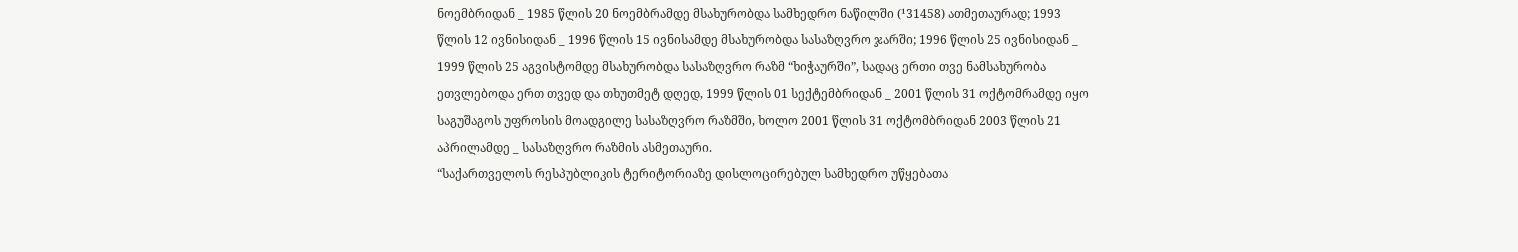ნოემბრიდან _ 1985 წლის 20 ნოემბრამდე მსახურობდა სამხედრო ნაწილში (¹31458) ათმეთაურად; 1993 წლის 12 ივნისიდან _ 1996 წლის 15 ივნისამდე მსახურობდა სასაზღვრო ჯარში; 1996 წლის 25 ივნისიდან _ 1999 წლის 25 აგვისტომდე მსახურობდა სასაზღვრო რაზმ “ხიჭაურში”, სადაც ერთი თვე ნამსახურობა ეთვლებოდა ერთ თვედ და თხუთმეტ დღედ, 1999 წლის 01 სექტემბრიდან _ 2001 წლის 31 ოქტომრამდე იყო საგუშაგოს უფროსის მოადგილე სასაზღვრო რაზმში, ხოლო 2001 წლის 31 ოქტომბრიდან 2003 წლის 21 აპრილამდე _ სასაზღვრო რაზმის ასმეთაური.
“საქართველოს რესპუბლიკის ტერიტორიაზე დისლოცირებულ სამხედრო უწყებათა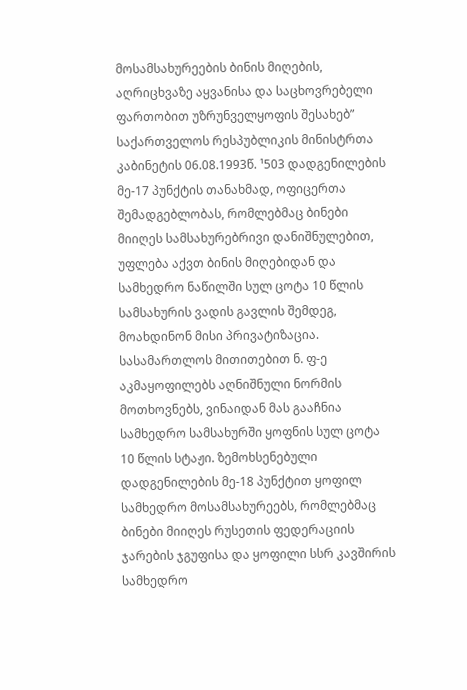მოსამსახურეების ბინის მიღების, აღრიცხვაზე აყვანისა და საცხოვრებელი ფართობით უზრუნველყოფის შესახებ” საქართველოს რესპუბლიკის მინისტრთა კაბინეტის 06.08.1993წ. ¹503 დადგენილების მე-17 პუნქტის თანახმად, ოფიცერთა შემადგებლობას, რომლებმაც ბინები მიიღეს სამსახურებრივი დანიშნულებით, უფლება აქვთ ბინის მიღებიდან და სამხედრო ნაწილში სულ ცოტა 10 წლის სამსახურის ვადის გავლის შემდეგ, მოახდინონ მისი პრივატიზაცია. სასამართლოს მითითებით ნ. ფ-ე აკმაყოფილებს აღნიშნული ნორმის მოთხოვნებს, ვინაიდან მას გააჩნია სამხედრო სამსახურში ყოფნის სულ ცოტა 10 წლის სტაჟი. ზემოხსენებული დადგენილების მე-18 პუნქტით ყოფილ სამხედრო მოსამსახურეებს, რომლებმაც ბინები მიიღეს რუსეთის ფედერაციის ჯარების ჯგუფისა და ყოფილი სსრ კავშირის სამხედრო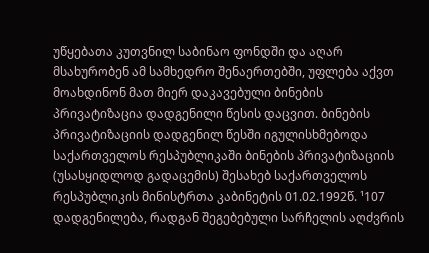უწყებათა კუთვნილ საბინაო ფონდში და აღარ მსახურობენ ამ სამხედრო შენაერთებში, უფლება აქვთ მოახდინონ მათ მიერ დაკავებული ბინების პრივატიზაცია დადგენილი წესის დაცვით. ბინების პრივატიზაციის დადგენილ წესში იგულისხმებოდა საქართველოს რესპუბლიკაში ბინების პრივატიზაციის (უსასყიდლოდ გადაცემის) შესახებ საქართველოს რესპუბლიკის მინისტრთა კაბინეტის 01.02.1992წ. ¹107 დადგენილება, რადგან შეგებებული სარჩელის აღძვრის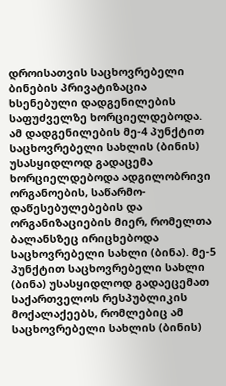დროისათვის საცხოვრებელი ბინების პრივატიზაცია ხსენებული დადგენილების საფუძველზე ხორციელდებოდა. ამ დადგენილების მე-4 პუნქტით საცხოვრებელი სახლის (ბინის) უსასყიდლოდ გადაცემა ხორციელდებოდა ადგილობრივი ორგანოების, საწარმო-დაწესებულებების და ორგანიზაციების მიერ, რომელთა ბალანსზეც ირიცხებოდა საცხოვრებელი სახლი (ბინა). მე-5 პუნქტით საცხოვრებელი სახლი (ბინა) უსასყიდლოდ გადაეცემათ საქართველოს რესპუბლიკის მოქალაქეებს, რომლებიც ამ საცხოვრებელი სახლის (ბინის)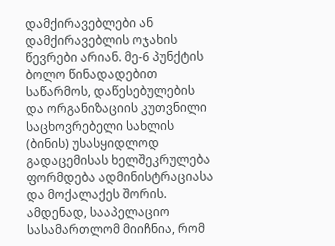დამქირავებლები ან დამქირავებლის ოჯახის წევრები არიან. მე-6 პუნქტის ბოლო წინადადებით საწარმოს, დაწესებულების და ორგანიზაციის კუთვნილი საცხოვრებელი სახლის (ბინის) უსასყიდლოდ გადაცემისას ხელშეკრულება ფორმდება ადმინისტრაციასა და მოქალაქეს შორის.
ამდენად, სააპელაციო სასამართლომ მიიჩნია, რომ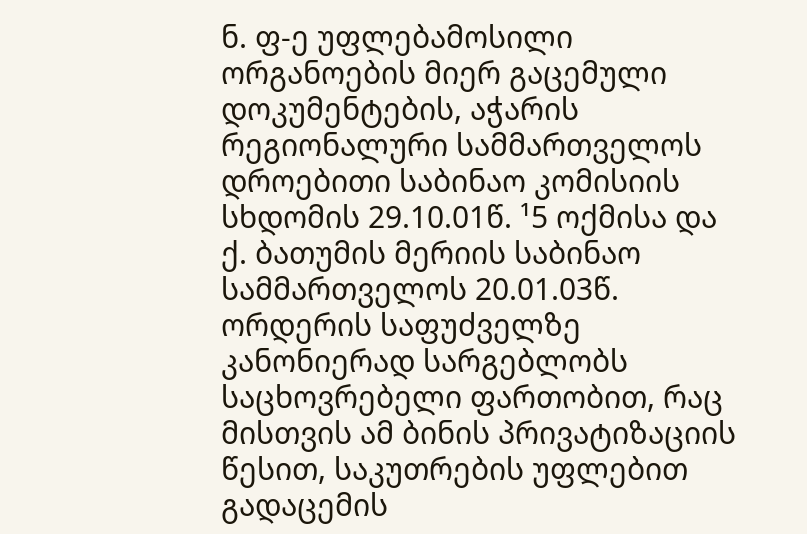ნ. ფ-ე უფლებამოსილი ორგანოების მიერ გაცემული დოკუმენტების, აჭარის რეგიონალური სამმართველოს დროებითი საბინაო კომისიის სხდომის 29.10.01წ. ¹5 ოქმისა და ქ. ბათუმის მერიის საბინაო სამმართველოს 20.01.03წ. ორდერის საფუძველზე კანონიერად სარგებლობს საცხოვრებელი ფართობით, რაც მისთვის ამ ბინის პრივატიზაციის წესით, საკუთრების უფლებით გადაცემის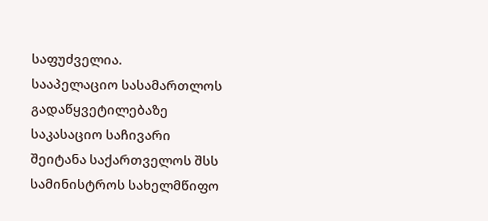საფუძველია.
სააპელაციო სასამართლოს გადაწყვეტილებაზე საკასაციო საჩივარი შეიტანა საქართველოს შსს სამინისტროს სახელმწიფო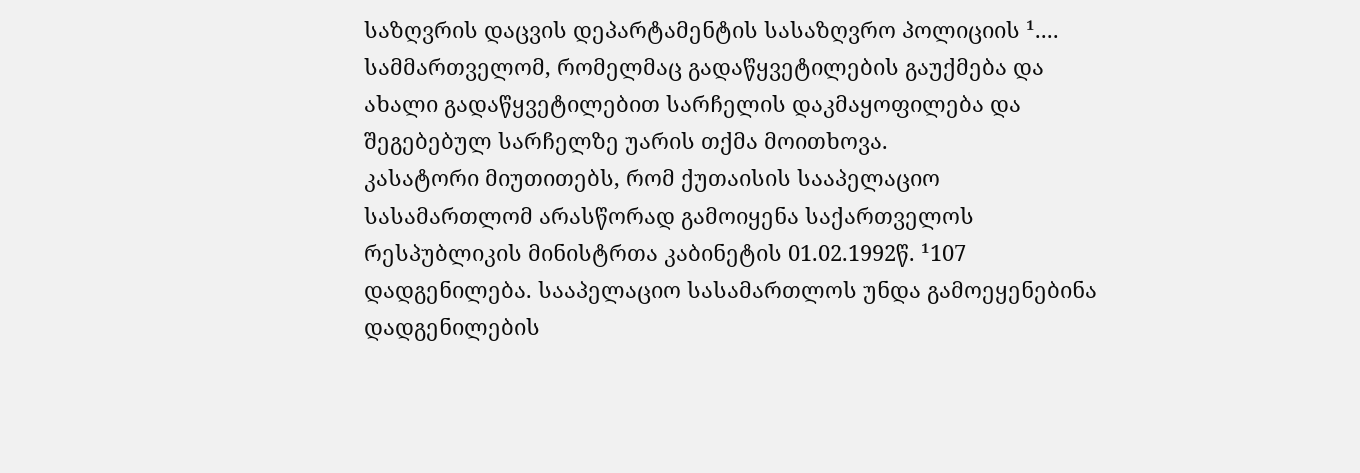საზღვრის დაცვის დეპარტამენტის სასაზღვრო პოლიციის ¹.... სამმართველომ, რომელმაც გადაწყვეტილების გაუქმება და ახალი გადაწყვეტილებით სარჩელის დაკმაყოფილება და შეგებებულ სარჩელზე უარის თქმა მოითხოვა.
კასატორი მიუთითებს, რომ ქუთაისის სააპელაციო სასამართლომ არასწორად გამოიყენა საქართველოს რესპუბლიკის მინისტრთა კაბინეტის 01.02.1992წ. ¹107 დადგენილება. სააპელაციო სასამართლოს უნდა გამოეყენებინა დადგენილების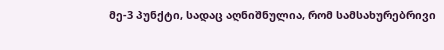მე-3 პუნქტი, სადაც აღნიშნულია, რომ სამსახურებრივი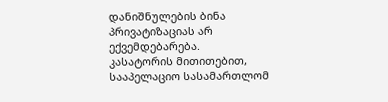დანიშნულების ბინა პრივატიზაციას არ ექვემდებარება.
კასატორის მითითებით, სააპელაციო სასამართლომ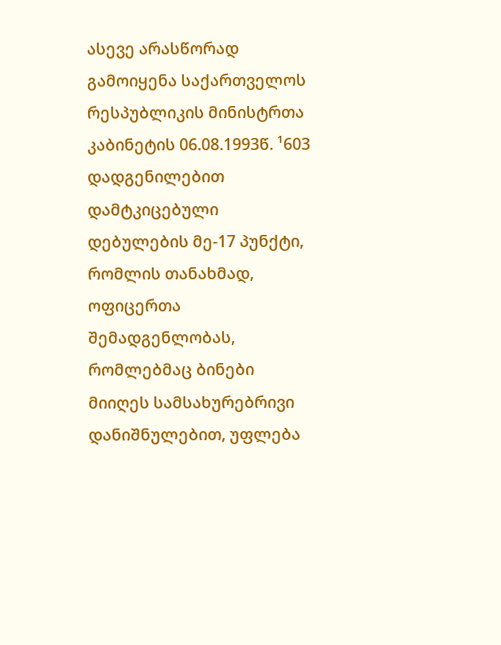ასევე არასწორად გამოიყენა საქართველოს რესპუბლიკის მინისტრთა კაბინეტის 06.08.1993წ. ¹603 დადგენილებით დამტკიცებული დებულების მე-17 პუნქტი, რომლის თანახმად, ოფიცერთა შემადგენლობას, რომლებმაც ბინები მიიღეს სამსახურებრივი დანიშნულებით, უფლება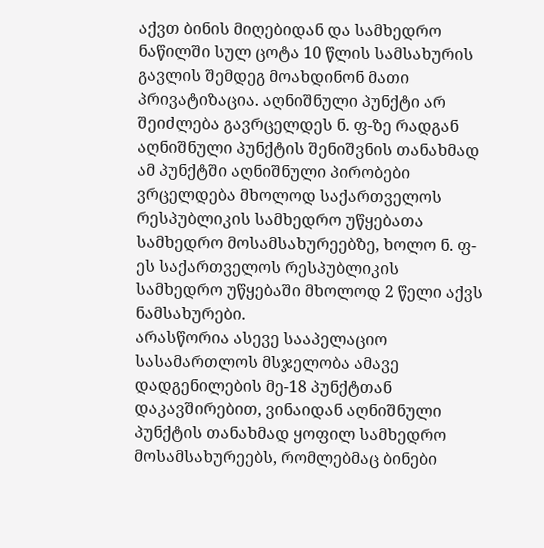აქვთ ბინის მიღებიდან და სამხედრო ნაწილში სულ ცოტა 10 წლის სამსახურის გავლის შემდეგ მოახდინონ მათი პრივატიზაცია. აღნიშნული პუნქტი არ შეიძლება გავრცელდეს ნ. ფ-ზე რადგან აღნიშნული პუნქტის შენიშვნის თანახმად ამ პუნქტში აღნიშნული პირობები ვრცელდება მხოლოდ საქართველოს რესპუბლიკის სამხედრო უწყებათა სამხედრო მოსამსახურეებზე, ხოლო ნ. ფ-ეს საქართველოს რესპუბლიკის სამხედრო უწყებაში მხოლოდ 2 წელი აქვს ნამსახურები.
არასწორია ასევე სააპელაციო სასამართლოს მსჯელობა ამავე დადგენილების მე-18 პუნქტთან დაკავშირებით, ვინაიდან აღნიშნული პუნქტის თანახმად ყოფილ სამხედრო მოსამსახურეებს, რომლებმაც ბინები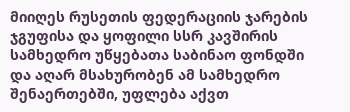მიიღეს რუსეთის ფედერაციის ჯარების ჯგუფისა და ყოფილი სსრ კავშირის სამხედრო უწყებათა საბინაო ფონდში და აღარ მსახურობენ ამ სამხედრო შენაერთებში, უფლება აქვთ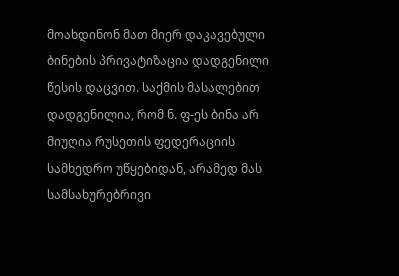მოახდინონ მათ მიერ დაკავებული ბინების პრივატიზაცია დადგენილი წესის დაცვით. საქმის მასალებით დადგენილია, რომ ნ. ფ-ეს ბინა არ მიუღია რუსეთის ფედერაციის სამხედრო უწყებიდან, არამედ მას სამსახურებრივი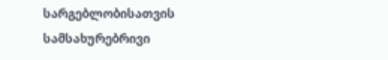სარგებლობისათვის სამსახურებრივი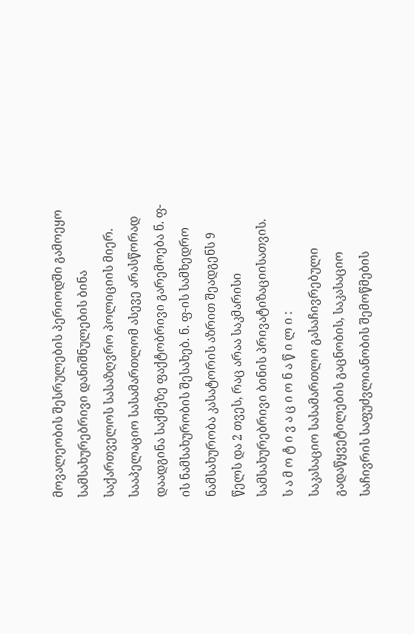მოვალეობის შესრულების პერიოდში გამოეყო სამსახურებრივი დანიშნულების ბინა საქართველოს სასაზღვრო პოლიციის მიერ.
სააპელაციო სასამართლომ ასევე არასწორად დაადგინა საქმეზე ფაქტობრივი გარემოება ნ. ფ-ის ნამსახურობის შესახებ. ნ. ფ-ის სამხედრო ნამსახურობა კასატორის აზრით შეადგენს 9 წელს და 2 თვეს, რაც არაა საკმარისი სამსახურებრივი ბინის პრივატიზაციისათვის.
ს ა მ ო ტ ი ვ ა ც ი ო ნ ა წ ი ლ ი :
საკასაციო სასამართლო გასაჩივრებული გადაწყვეტილების გაცნობის, საკასაციო საჩივრის საფუძვლიანობის შემოწმების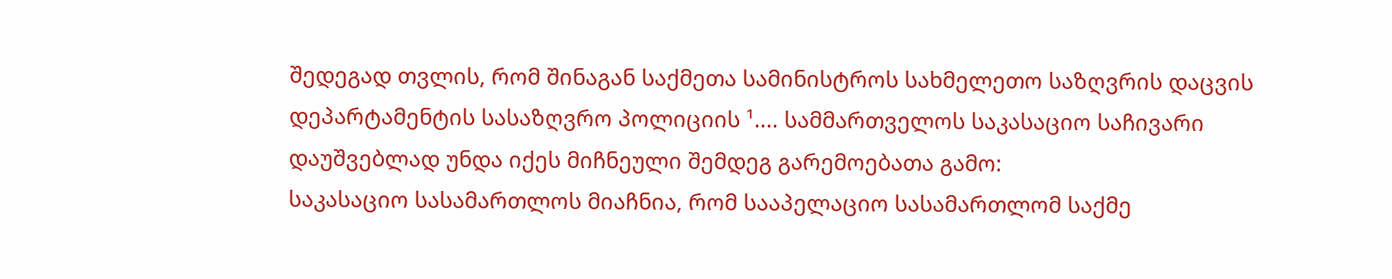შედეგად თვლის, რომ შინაგან საქმეთა სამინისტროს სახმელეთო საზღვრის დაცვის დეპარტამენტის სასაზღვრო პოლიციის ¹.... სამმართველოს საკასაციო საჩივარი დაუშვებლად უნდა იქეს მიჩნეული შემდეგ გარემოებათა გამო:
საკასაციო სასამართლოს მიაჩნია, რომ სააპელაციო სასამართლომ საქმე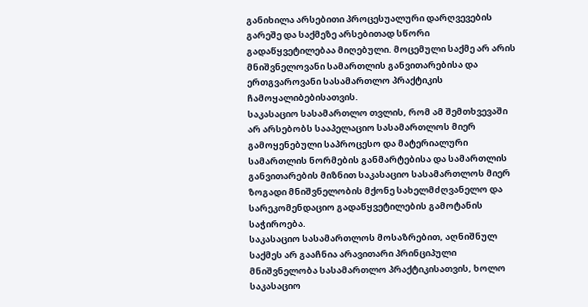განიხილა არსებითი პროცესუალური დარღვევების გარეშე და საქმეზე არსებითად სწორი გადაწყვეტილებაა მიღებული. მოცემული საქმე არ არის მნიშვნელოვანი სამართლის განვითარებისა და ერთგვაროვანი სასამართლო პრაქტიკის ჩამოყალიბებისათვის.
საკასაციო სასამართლო თვლის, რომ ამ შემთხვევაში არ არსებობს სააპელაციო სასამართლოს მიერ გამოყენებული საპროცესო და მატერიალური სამართლის ნორმების განმარტებისა და სამართლის განვითარების მიზნით საკასაციო სასამართლოს მიერ ზოგადი მნიშვნელობის მქონე სახელმძღვანელო და სარეკომენდაციო გადაწყვეტილების გამოტანის საჭიროება.
საკასაციო სასამართლოს მოსაზრებით, აღნიშნულ საქმეს არ გააჩნია არავითარი პრინციპული მნიშვნელობა სასამართლო პრაქტიკისათვის, ხოლო საკასაციო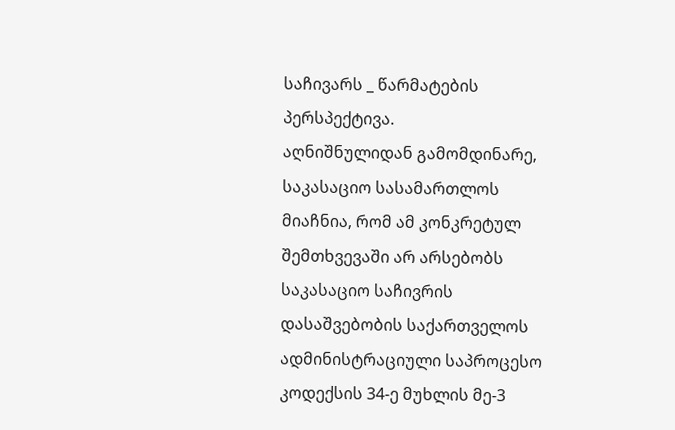საჩივარს _ წარმატების პერსპექტივა.
აღნიშნულიდან გამომდინარე, საკასაციო სასამართლოს მიაჩნია, რომ ამ კონკრეტულ შემთხვევაში არ არსებობს საკასაციო საჩივრის დასაშვებობის საქართველოს ადმინისტრაციული საპროცესო კოდექსის 34-ე მუხლის მე-3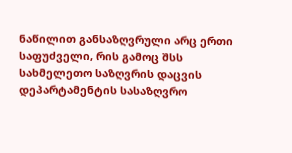ნაწილით განსაზღვრული არც ერთი საფუძველი, რის გამოც შსს სახმელეთო საზღვრის დაცვის დეპარტამენტის სასაზღვრო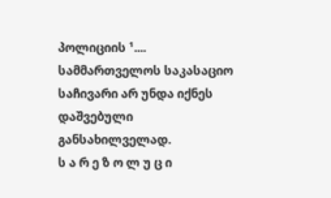პოლიციის ¹.... სამმართველოს საკასაციო საჩივარი არ უნდა იქნეს დაშვებული განსახილველად.
ს ა რ ე ზ ო ლ უ ც ი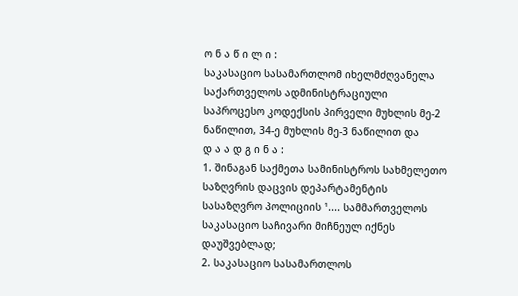ო ნ ა წ ი ლ ი :
საკასაციო სასამართლომ იხელმძღვანელა საქართველოს ადმინისტრაციული საპროცესო კოდექსის პირველი მუხლის მე-2 ნაწილით, 34-ე მუხლის მე-3 ნაწილით და
დ ა ა დ გ ი ნ ა :
1. შინაგან საქმეთა სამინისტროს სახმელეთო საზღვრის დაცვის დეპარტამენტის სასაზღვრო პოლიციის ¹.... სამმართველოს საკასაციო საჩივარი მიჩნეულ იქნეს დაუშვებლად;
2. საკასაციო სასამართლოს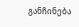განჩინება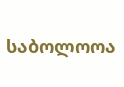საბოლოოა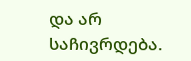და არ საჩივრდება.